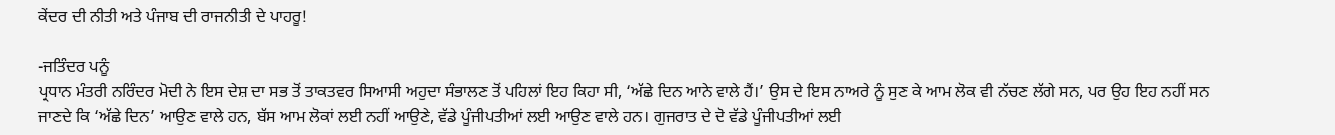ਕੇਂਦਰ ਦੀ ਨੀਤੀ ਅਤੇ ਪੰਜਾਬ ਦੀ ਰਾਜਨੀਤੀ ਦੇ ਪਾਹਰੂ!

-ਜਤਿੰਦਰ ਪਨੂੰ
ਪ੍ਰਧਾਨ ਮੰਤਰੀ ਨਰਿੰਦਰ ਮੋਦੀ ਨੇ ਇਸ ਦੇਸ਼ ਦਾ ਸਭ ਤੋਂ ਤਾਕਤਵਰ ਸਿਆਸੀ ਅਹੁਦਾ ਸੰਭਾਲਣ ਤੋਂ ਪਹਿਲਾਂ ਇਹ ਕਿਹਾ ਸੀ, ‘ਅੱਛੇ ਦਿਨ ਆਨੇ ਵਾਲੇ ਹੈਂ।’ ਉਸ ਦੇ ਇਸ ਨਾਅਰੇ ਨੂੰ ਸੁਣ ਕੇ ਆਮ ਲੋਕ ਵੀ ਨੱਚਣ ਲੱਗੇ ਸਨ, ਪਰ ਉਹ ਇਹ ਨਹੀਂ ਸਨ ਜਾਣਦੇ ਕਿ ‘ਅੱਛੇ ਦਿਨ’ ਆਉਣ ਵਾਲੇ ਹਨ, ਬੱਸ ਆਮ ਲੋਕਾਂ ਲਈ ਨਹੀਂ ਆਉਣੇ, ਵੱਡੇ ਪੂੰਜੀਪਤੀਆਂ ਲਈ ਆਉਣ ਵਾਲੇ ਹਨ। ਗੁਜਰਾਤ ਦੇ ਦੋ ਵੱਡੇ ਪੂੰਜੀਪਤੀਆਂ ਲਈ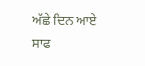ਅੱਛੇ ਦਿਨ ਆਏ ਸਾਫ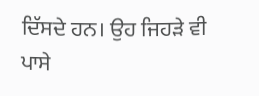ਦਿੱਸਦੇ ਹਨ। ਉਹ ਜਿਹੜੇ ਵੀ ਪਾਸੇ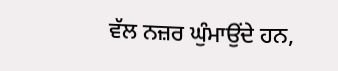ਵੱਲ ਨਜ਼ਰ ਘੁੰਮਾਉਂਦੇ ਹਨ,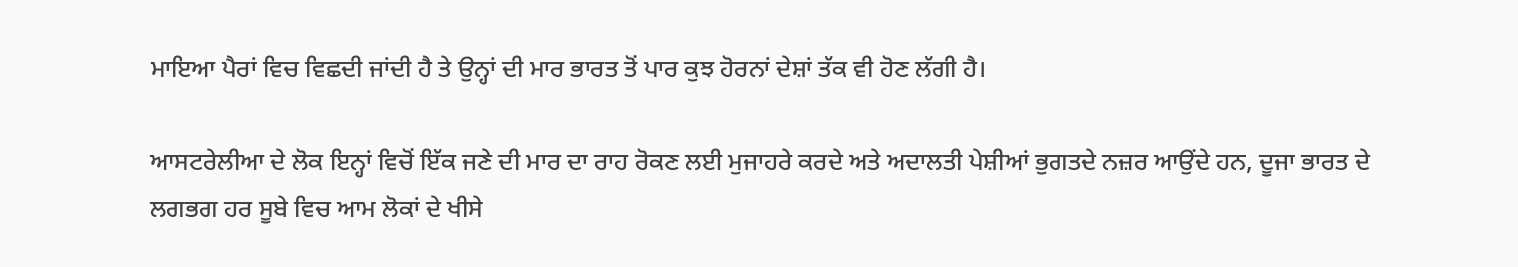ਮਾਇਆ ਪੈਰਾਂ ਵਿਚ ਵਿਛਦੀ ਜਾਂਦੀ ਹੈ ਤੇ ਉਨ੍ਹਾਂ ਦੀ ਮਾਰ ਭਾਰਤ ਤੋਂ ਪਾਰ ਕੁਝ ਹੋਰਨਾਂ ਦੇਸ਼ਾਂ ਤੱਕ ਵੀ ਹੋਣ ਲੱਗੀ ਹੈ।

ਆਸਟਰੇਲੀਆ ਦੇ ਲੋਕ ਇਨ੍ਹਾਂ ਵਿਚੋਂ ਇੱਕ ਜਣੇ ਦੀ ਮਾਰ ਦਾ ਰਾਹ ਰੋਕਣ ਲਈ ਮੁਜਾਹਰੇ ਕਰਦੇ ਅਤੇ ਅਦਾਲਤੀ ਪੇਸ਼ੀਆਂ ਭੁਗਤਦੇ ਨਜ਼ਰ ਆਉਂਦੇ ਹਨ, ਦੂਜਾ ਭਾਰਤ ਦੇ ਲਗਭਗ ਹਰ ਸੂਬੇ ਵਿਚ ਆਮ ਲੋਕਾਂ ਦੇ ਖੀਸੇ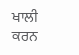ਖਾਲੀ ਕਰਨ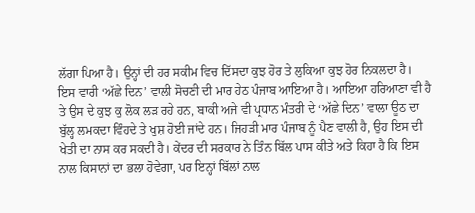ਲੱਗਾ ਪਿਆ ਹੈ। ਉਨ੍ਹਾਂ ਦੀ ਹਰ ਸਕੀਮ ਵਿਚ ਦਿੱਸਦਾ ਕੁਝ ਹੋਰ ਤੇ ਲੁਕਿਆ ਕੁਝ ਹੋਰ ਨਿਕਲਦਾ ਹੈ।
ਇਸ ਵਾਰੀ ‘ਅੱਛੇ ਦਿਨ’ ਵਾਲੀ ਸੋਚਣੀ ਦੀ ਮਾਰ ਹੇਠ ਪੰਜਾਬ ਆਇਆ ਹੈ। ਆਇਆ ਹਰਿਆਣਾ ਵੀ ਹੈ ਤੇ ਉਸ ਦੇ ਕੁਝ ਕੁ ਲੋਕ ਲੜ ਰਹੇ ਹਨ, ਬਾਕੀ ਅਜੇ ਵੀ ਪ੍ਰਧਾਨ ਮੰਤਰੀ ਦੇ ‘ਅੱਛੇ ਦਿਨ’ ਵਾਲਾ ਊਠ ਦਾ ਬੁੱਲ੍ਹ ਲਮਕਦਾ ਵਿੰਹਦੇ ਤੇ ਖੁਸ਼ ਹੋਈ ਜਾਂਦੇ ਹਨ। ਜਿਹੜੀ ਮਾਰ ਪੰਜਾਬ ਨੂੰ ਪੈਣ ਵਾਲੀ ਹੈ, ਉਹ ਇਸ ਦੀ ਖੇਤੀ ਦਾ ਨਾਸ ਕਰ ਸਕਦੀ ਹੈ। ਕੇਂਦਰ ਦੀ ਸਰਕਾਰ ਨੇ ਤਿੰਨ ਬਿੱਲ ਪਾਸ ਕੀਤੇ ਅਤੇ ਕਿਹਾ ਹੈ ਕਿ ਇਸ ਨਾਲ ਕਿਸਾਨਾਂ ਦਾ ਭਲਾ ਹੋਵੇਗਾ, ਪਰ ਇਨ੍ਹਾਂ ਬਿੱਲਾਂ ਨਾਲ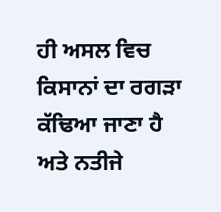ਹੀ ਅਸਲ ਵਿਚ ਕਿਸਾਨਾਂ ਦਾ ਰਗੜਾ ਕੱਢਿਆ ਜਾਣਾ ਹੈ ਅਤੇ ਨਤੀਜੇ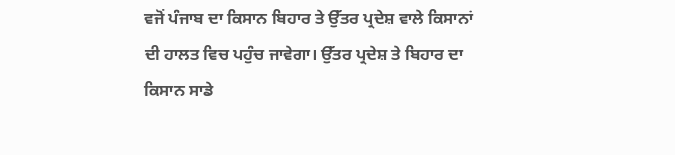ਵਜੋਂ ਪੰਜਾਬ ਦਾ ਕਿਸਾਨ ਬਿਹਾਰ ਤੇ ਉੱਤਰ ਪ੍ਰਦੇਸ਼ ਵਾਲੇ ਕਿਸਾਨਾਂ ਦੀ ਹਾਲਤ ਵਿਚ ਪਹੁੰਚ ਜਾਵੇਗਾ। ਉੱਤਰ ਪ੍ਰਦੇਸ਼ ਤੇ ਬਿਹਾਰ ਦਾ ਕਿਸਾਨ ਸਾਡੇ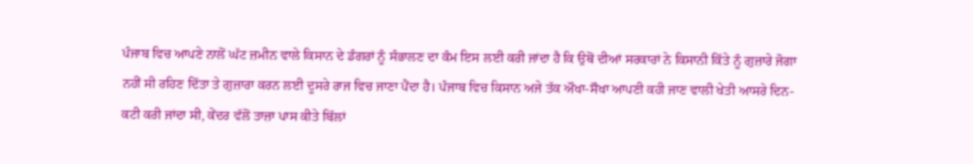ਪੰਜਾਬ ਵਿਚ ਆਪਣੇ ਨਾਲੋਂ ਘੱਟ ਜ਼ਮੀਨ ਵਾਲੇ ਕਿਸਾਨ ਦੇ ਡੰਗਰਾਂ ਨੂੰ ਸੰਭਾਲਣ ਦਾ ਕੰਮ ਇਸ ਲਈ ਕਰੀ ਜਾਂਦਾ ਹੈ ਕਿ ਉਥੋਂ ਦੀਆਂ ਸਰਕਾਰਾਂ ਨੇ ਕਿਸਾਨੀ ਕਿੱਤੇ ਨੂੰ ਗੁਜ਼ਾਰੇ ਜੋਗਾ ਨਹੀਂ ਸੀ ਰਹਿਣ ਦਿੱਤਾ ਤੇ ਗੁਜ਼ਾਰਾ ਕਰਨ ਲਈ ਦੂਸਰੇ ਰਾਜ ਵਿਚ ਜਾਣਾ ਪੈਂਦਾ ਹੈ। ਪੰਜਾਬ ਵਿਚ ਕਿਸਾਨ ਅਜੇ ਤੱਕ ਔਖਾ-ਸੌਖਾ ਆਪਣੀ ਕਹੀ ਜਾਣ ਵਾਲੀ ਖੇਤੀ ਆਸਰੇ ਦਿਨ-ਕਟੀ ਕਰੀ ਜਾਂਦਾ ਸੀ, ਕੇਂਦਰ ਵੱਲੋਂ ਤਾਜ਼ਾ ਪਾਸ ਕੀਤੇ ਬਿੱਲਾਂ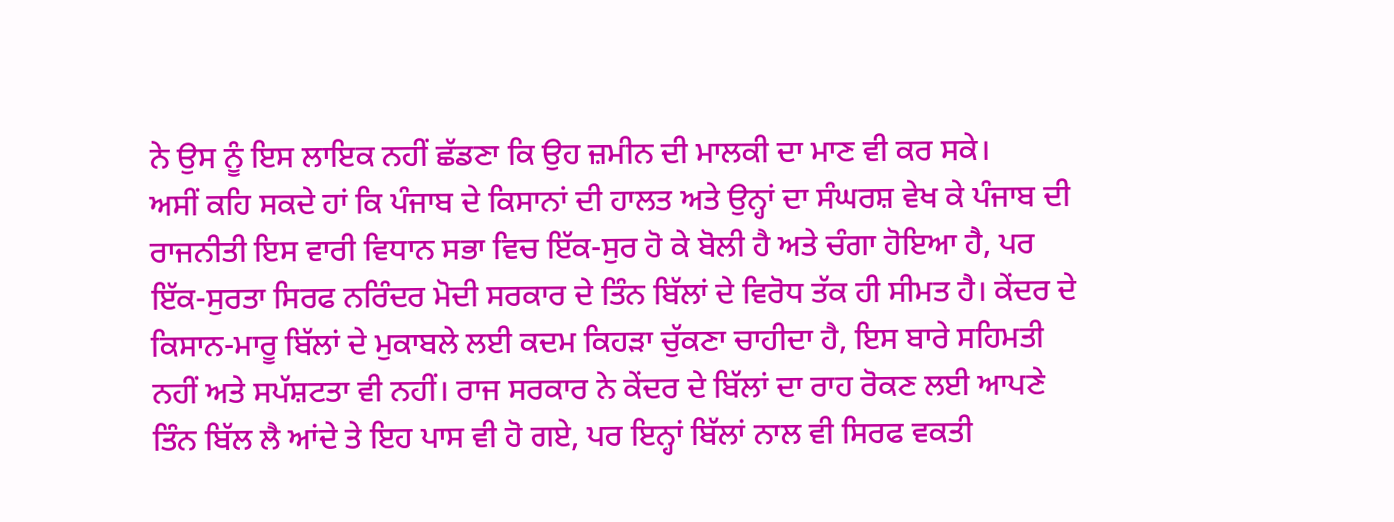ਨੇ ਉਸ ਨੂੰ ਇਸ ਲਾਇਕ ਨਹੀਂ ਛੱਡਣਾ ਕਿ ਉਹ ਜ਼ਮੀਨ ਦੀ ਮਾਲਕੀ ਦਾ ਮਾਣ ਵੀ ਕਰ ਸਕੇ।
ਅਸੀਂ ਕਹਿ ਸਕਦੇ ਹਾਂ ਕਿ ਪੰਜਾਬ ਦੇ ਕਿਸਾਨਾਂ ਦੀ ਹਾਲਤ ਅਤੇ ਉਨ੍ਹਾਂ ਦਾ ਸੰਘਰਸ਼ ਵੇਖ ਕੇ ਪੰਜਾਬ ਦੀ ਰਾਜਨੀਤੀ ਇਸ ਵਾਰੀ ਵਿਧਾਨ ਸਭਾ ਵਿਚ ਇੱਕ-ਸੁਰ ਹੋ ਕੇ ਬੋਲੀ ਹੈ ਅਤੇ ਚੰਗਾ ਹੋਇਆ ਹੈ, ਪਰ ਇੱਕ-ਸੁਰਤਾ ਸਿਰਫ ਨਰਿੰਦਰ ਮੋਦੀ ਸਰਕਾਰ ਦੇ ਤਿੰਨ ਬਿੱਲਾਂ ਦੇ ਵਿਰੋਧ ਤੱਕ ਹੀ ਸੀਮਤ ਹੈ। ਕੇਂਦਰ ਦੇ ਕਿਸਾਨ-ਮਾਰੂ ਬਿੱਲਾਂ ਦੇ ਮੁਕਾਬਲੇ ਲਈ ਕਦਮ ਕਿਹੜਾ ਚੁੱਕਣਾ ਚਾਹੀਦਾ ਹੈ, ਇਸ ਬਾਰੇ ਸਹਿਮਤੀ ਨਹੀਂ ਅਤੇ ਸਪੱਸ਼ਟਤਾ ਵੀ ਨਹੀਂ। ਰਾਜ ਸਰਕਾਰ ਨੇ ਕੇਂਦਰ ਦੇ ਬਿੱਲਾਂ ਦਾ ਰਾਹ ਰੋਕਣ ਲਈ ਆਪਣੇ ਤਿੰਨ ਬਿੱਲ ਲੈ ਆਂਦੇ ਤੇ ਇਹ ਪਾਸ ਵੀ ਹੋ ਗਏ, ਪਰ ਇਨ੍ਹਾਂ ਬਿੱਲਾਂ ਨਾਲ ਵੀ ਸਿਰਫ ਵਕਤੀ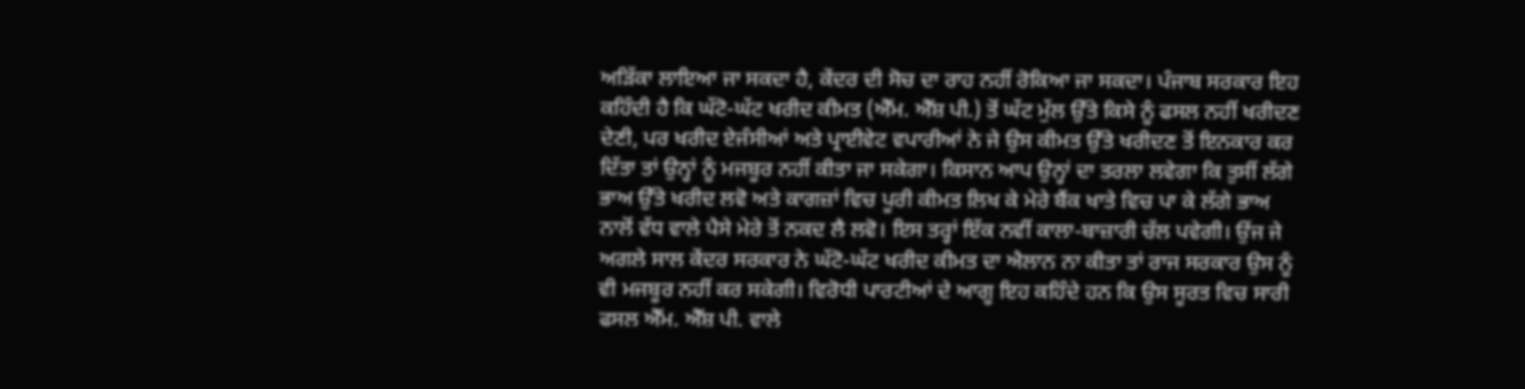ਅੜਿੱਕਾ ਲਾਇਆ ਜਾ ਸਕਦਾ ਹੈ, ਕੇਂਦਰ ਦੀ ਸੋਚ ਦਾ ਰਾਹ ਨਹੀਂ ਰੋਕਿਆ ਜਾ ਸਕਦਾ। ਪੰਜਾਬ ਸਰਕਾਰ ਇਹ ਕਹਿੰਦੀ ਹੈ ਕਿ ਘੱਟੋ-ਘੱਟ ਖਰੀਦ ਕੀਮਤ (ਐੱਮ. ਐੱਸ਼ ਪੀ.) ਤੋਂ ਘੱਟ ਮੁੱਲ ਉੱਤੇ ਕਿਸੇ ਨੂੰ ਫਸਲ ਨਹੀਂ ਖਰੀਦਣ ਦੇਣੀ, ਪਰ ਖਰੀਦ ਏਜੰਸੀਆਂ ਅਤੇ ਪ੍ਰਾਈਵੇਟ ਵਪਾਰੀਆਂ ਨੇ ਜੇ ਉਸ ਕੀਮਤ ਉੱਤੇ ਖਰੀਦਣ ਤੋਂ ਇਨਕਾਰ ਕਰ ਦਿੱਤਾ ਤਾਂ ਉਨ੍ਹਾਂ ਨੂੰ ਮਜਬੂਰ ਨਹੀਂ ਕੀਤਾ ਜਾ ਸਕੇਗਾ। ਕਿਸਾਨ ਆਪ ਉਨ੍ਹਾਂ ਦਾ ਤਰਲਾ ਲਵੇਗਾ ਕਿ ਤੁਸੀਂ ਲੱਗੇ ਭਾਅ ਉੱਤੇ ਖਰੀਦ ਲਵੋ ਅਤੇ ਕਾਗਜ਼ਾਂ ਵਿਚ ਪੂਰੀ ਕੀਮਤ ਲਿਖ ਕੇ ਮੇਰੇ ਬੈਂਕ ਖਾਤੇ ਵਿਚ ਪਾ ਕੇ ਲੱਗੇ ਭਾਅ ਨਾਲੋਂ ਵੱਧ ਵਾਲੇ ਪੈਸੇ ਮੇਰੇ ਤੋਂ ਨਕਦ ਲੈ ਲਵੋ। ਇਸ ਤਰ੍ਹਾਂ ਇੱਕ ਨਵੀਂ ਕਾਲਾ-ਬਾਜ਼ਾਰੀ ਚੱਲ ਪਵੇਗੀ। ਉਂਜ ਜੇ ਅਗਲੇ ਸਾਲ ਕੇਂਦਰ ਸਰਕਾਰ ਨੇ ਘੱਟੋ-ਘੱਟ ਖਰੀਦ ਕੀਮਤ ਦਾ ਐਲਾਨ ਨਾ ਕੀਤਾ ਤਾਂ ਰਾਜ ਸਰਕਾਰ ਉਸ ਨੂੰ ਵੀ ਮਜਬੂਰ ਨਹੀਂ ਕਰ ਸਕੇਗੀ। ਵਿਰੋਧੀ ਪਾਰਟੀਆਂ ਦੇ ਆਗੂ ਇਹ ਕਹਿੰਦੇ ਹਨ ਕਿ ਉਸ ਸੂਰਤ ਵਿਚ ਸਾਰੀ ਫਸਲ ਐੱਮ. ਐੱਸ਼ ਪੀ. ਵਾਲੇ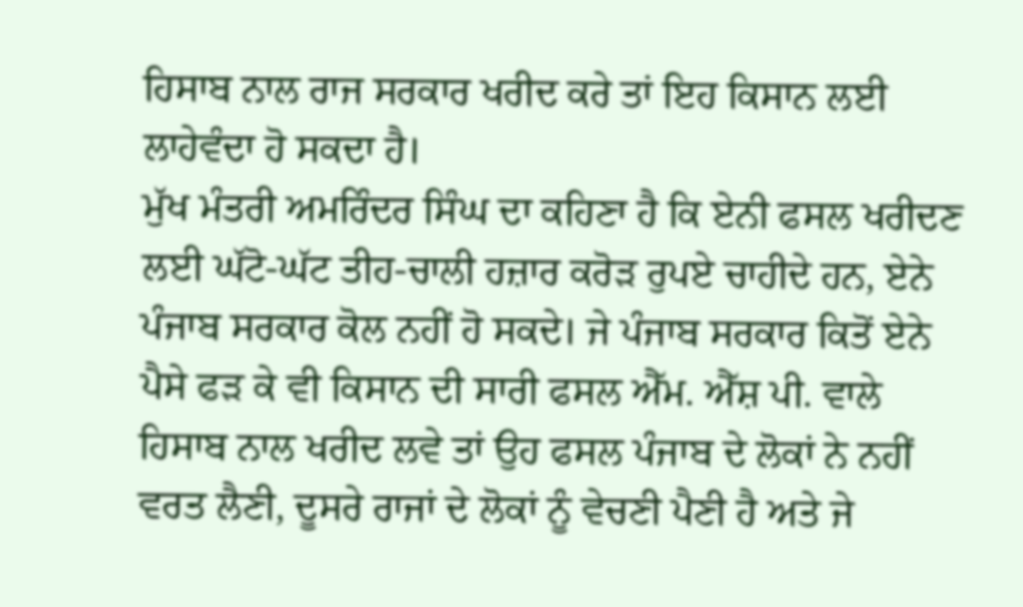ਹਿਸਾਬ ਨਾਲ ਰਾਜ ਸਰਕਾਰ ਖਰੀਦ ਕਰੇ ਤਾਂ ਇਹ ਕਿਸਾਨ ਲਈ ਲਾਹੇਵੰਦਾ ਹੋ ਸਕਦਾ ਹੈ।
ਮੁੱਖ ਮੰਤਰੀ ਅਮਰਿੰਦਰ ਸਿੰਘ ਦਾ ਕਹਿਣਾ ਹੈ ਕਿ ਏਨੀ ਫਸਲ ਖਰੀਦਣ ਲਈ ਘੱਟੋ-ਘੱਟ ਤੀਹ-ਚਾਲੀ ਹਜ਼ਾਰ ਕਰੋੜ ਰੁਪਏ ਚਾਹੀਦੇ ਹਨ, ਏਨੇ ਪੰਜਾਬ ਸਰਕਾਰ ਕੋਲ ਨਹੀਂ ਹੋ ਸਕਦੇ। ਜੇ ਪੰਜਾਬ ਸਰਕਾਰ ਕਿਤੋਂ ਏਨੇ ਪੈਸੇ ਫੜ ਕੇ ਵੀ ਕਿਸਾਨ ਦੀ ਸਾਰੀ ਫਸਲ ਐੱਮ. ਐੱਸ਼ ਪੀ. ਵਾਲੇ ਹਿਸਾਬ ਨਾਲ ਖਰੀਦ ਲਵੇ ਤਾਂ ਉਹ ਫਸਲ ਪੰਜਾਬ ਦੇ ਲੋਕਾਂ ਨੇ ਨਹੀਂ ਵਰਤ ਲੈਣੀ, ਦੂਸਰੇ ਰਾਜਾਂ ਦੇ ਲੋਕਾਂ ਨੂੰ ਵੇਚਣੀ ਪੈਣੀ ਹੈ ਅਤੇ ਜੇ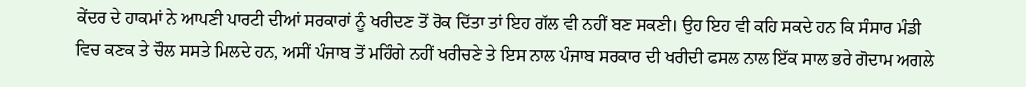ਕੇਂਦਰ ਦੇ ਹਾਕਮਾਂ ਨੇ ਆਪਣੀ ਪਾਰਟੀ ਦੀਆਂ ਸਰਕਾਰਾਂ ਨੂੰ ਖਰੀਦਣ ਤੋਂ ਰੋਕ ਦਿੱਤਾ ਤਾਂ ਇਹ ਗੱਲ ਵੀ ਨਹੀਂ ਬਣ ਸਕਣੀ। ਉਹ ਇਹ ਵੀ ਕਹਿ ਸਕਦੇ ਹਨ ਕਿ ਸੰਸਾਰ ਮੰਡੀ ਵਿਚ ਕਣਕ ਤੇ ਚੌਲ ਸਸਤੇ ਮਿਲਦੇ ਹਨ, ਅਸੀਂ ਪੰਜਾਬ ਤੋਂ ਮਹਿੰਗੇ ਨਹੀਂ ਖਰੀਚਣੇ ਤੇ ਇਸ ਨਾਲ ਪੰਜਾਬ ਸਰਕਾਰ ਦੀ ਖਰੀਦੀ ਫਸਲ ਨਾਲ ਇੱਕ ਸਾਲ ਭਰੇ ਗੋਦਾਮ ਅਗਲੇ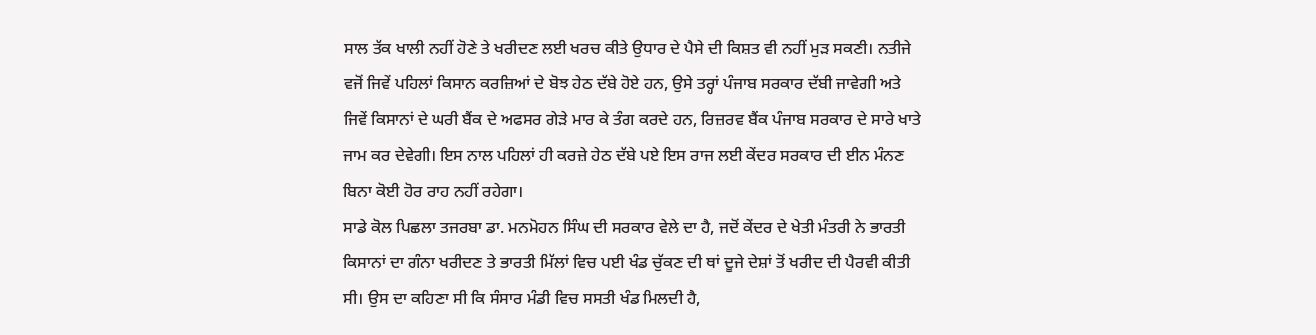ਸਾਲ ਤੱਕ ਖਾਲੀ ਨਹੀਂ ਹੋਣੇ ਤੇ ਖਰੀਦਣ ਲਈ ਖਰਚ ਕੀਤੇ ਉਧਾਰ ਦੇ ਪੈਸੇ ਦੀ ਕਿਸ਼ਤ ਵੀ ਨਹੀਂ ਮੁੜ ਸਕਣੀ। ਨਤੀਜੇ ਵਜੋਂ ਜਿਵੇਂ ਪਹਿਲਾਂ ਕਿਸਾਨ ਕਰਜ਼ਿਆਂ ਦੇ ਬੋਝ ਹੇਠ ਦੱਬੇ ਹੋਏ ਹਨ, ਉਸੇ ਤਰ੍ਹਾਂ ਪੰਜਾਬ ਸਰਕਾਰ ਦੱਬੀ ਜਾਵੇਗੀ ਅਤੇ ਜਿਵੇਂ ਕਿਸਾਨਾਂ ਦੇ ਘਰੀ ਬੈਂਕ ਦੇ ਅਫਸਰ ਗੇੜੇ ਮਾਰ ਕੇ ਤੰਗ ਕਰਦੇ ਹਨ, ਰਿਜ਼ਰਵ ਬੈਂਕ ਪੰਜਾਬ ਸਰਕਾਰ ਦੇ ਸਾਰੇ ਖਾਤੇ ਜਾਮ ਕਰ ਦੇਵੇਗੀ। ਇਸ ਨਾਲ ਪਹਿਲਾਂ ਹੀ ਕਰਜ਼ੇ ਹੇਠ ਦੱਬੇ ਪਏ ਇਸ ਰਾਜ ਲਈ ਕੇਂਦਰ ਸਰਕਾਰ ਦੀ ਈਨ ਮੰਨਣ ਬਿਨਾ ਕੋਈ ਹੋਰ ਰਾਹ ਨਹੀਂ ਰਹੇਗਾ।
ਸਾਡੇ ਕੋਲ ਪਿਛਲਾ ਤਜਰਬਾ ਡਾ. ਮਨਮੋਹਨ ਸਿੰਘ ਦੀ ਸਰਕਾਰ ਵੇਲੇ ਦਾ ਹੈ, ਜਦੋਂ ਕੇਂਦਰ ਦੇ ਖੇਤੀ ਮੰਤਰੀ ਨੇ ਭਾਰਤੀ ਕਿਸਾਨਾਂ ਦਾ ਗੰਨਾ ਖਰੀਦਣ ਤੇ ਭਾਰਤੀ ਮਿੱਲਾਂ ਵਿਚ ਪਈ ਖੰਡ ਚੁੱਕਣ ਦੀ ਥਾਂ ਦੂਜੇ ਦੇਸ਼ਾਂ ਤੋਂ ਖਰੀਦ ਦੀ ਪੈਰਵੀ ਕੀਤੀ ਸੀ। ਉਸ ਦਾ ਕਹਿਣਾ ਸੀ ਕਿ ਸੰਸਾਰ ਮੰਡੀ ਵਿਚ ਸਸਤੀ ਖੰਡ ਮਿਲਦੀ ਹੈ,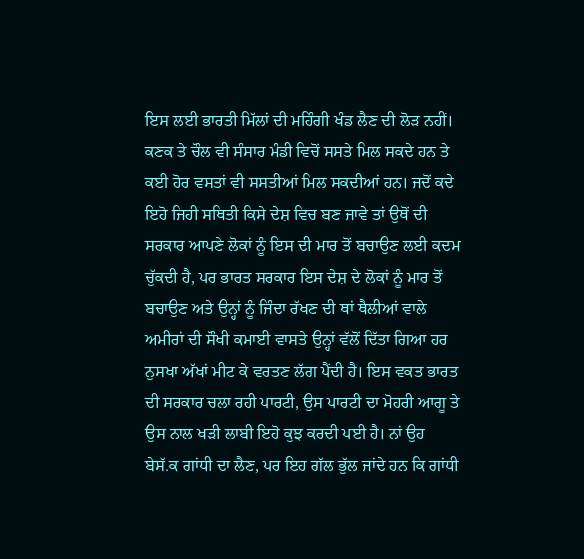ਇਸ ਲਈ ਭਾਰਤੀ ਮਿੱਲਾਂ ਦੀ ਮਹਿੰਗੀ ਖੰਡ ਲੈਣ ਦੀ ਲੋੜ ਨਹੀਂ। ਕਣਕ ਤੇ ਚੌਲ ਵੀ ਸੰਸਾਰ ਮੰਡੀ ਵਿਚੋਂ ਸਸਤੇ ਮਿਲ ਸਕਦੇ ਹਨ ਤੇ ਕਈ ਹੋਰ ਵਸਤਾਂ ਵੀ ਸਸਤੀਆਂ ਮਿਲ ਸਕਦੀਆਂ ਹਨ। ਜਦੋਂ ਕਦੇ ਇਹੋ ਜਿਹੀ ਸਥਿਤੀ ਕਿਸੇ ਦੇਸ਼ ਵਿਚ ਬਣ ਜਾਵੇ ਤਾਂ ਉਥੋਂ ਦੀ ਸਰਕਾਰ ਆਪਣੇ ਲੋਕਾਂ ਨੂੰ ਇਸ ਦੀ ਮਾਰ ਤੋਂ ਬਚਾਉਣ ਲਈ ਕਦਮ ਚੁੱਕਦੀ ਹੈ, ਪਰ ਭਾਰਤ ਸਰਕਾਰ ਇਸ ਦੇਸ਼ ਦੇ ਲੋਕਾਂ ਨੂੰ ਮਾਰ ਤੋਂ ਬਚਾਉਣ ਅਤੇ ਉਨ੍ਹਾਂ ਨੂੰ ਜਿੰਦਾ ਰੱਖਣ ਦੀ ਥਾਂ ਥੈਲੀਆਂ ਵਾਲੇ ਅਮੀਰਾਂ ਦੀ ਸੌਖੀ ਕਮਾਈ ਵਾਸਤੇ ਉਨ੍ਹਾਂ ਵੱਲੋਂ ਦਿੱਤਾ ਗਿਆ ਹਰ ਨੁਸਖਾ ਅੱਖਾਂ ਮੀਟ ਕੇ ਵਰਤਣ ਲੱਗ ਪੈਂਦੀ ਹੈ। ਇਸ ਵਕਤ ਭਾਰਤ ਦੀ ਸਰਕਾਰ ਚਲਾ ਰਹੀ ਪਾਰਟੀ, ਉਸ ਪਾਰਟੀ ਦਾ ਮੋਹਰੀ ਆਗੂ ਤੇ ਉਸ ਨਾਲ ਖੜੀ ਲਾਬੀ ਇਹੋ ਕੁਝ ਕਰਦੀ ਪਈ ਹੈ। ਨਾਂ ਉਹ ਬੇਸੱ.ਕ ਗਾਂਧੀ ਦਾ ਲੈਣ, ਪਰ ਇਹ ਗੱਲ ਭੁੱਲ ਜਾਂਦੇ ਹਨ ਕਿ ਗਾਂਧੀ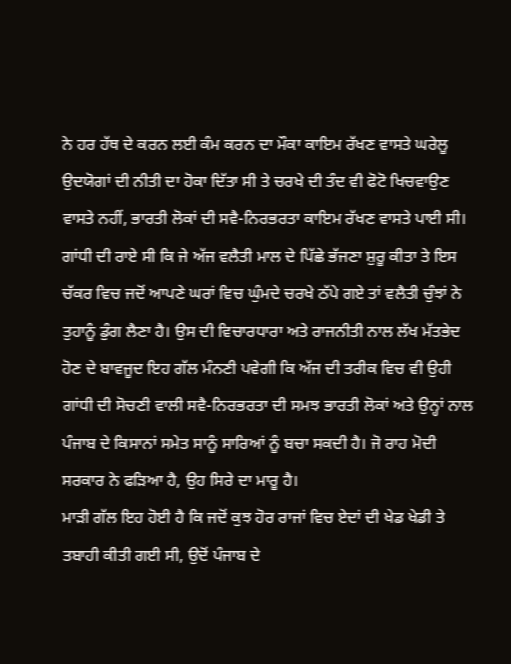ਨੇ ਹਰ ਹੱਥ ਦੇ ਕਰਨ ਲਈ ਕੰਮ ਕਰਨ ਦਾ ਮੌਕਾ ਕਾਇਮ ਰੱਖਣ ਵਾਸਤੇ ਘਰੇਲੂ ਉਦਯੋਗਾਂ ਦੀ ਨੀਤੀ ਦਾ ਹੋਕਾ ਦਿੱਤਾ ਸੀ ਤੇ ਚਰਖੇ ਦੀ ਤੰਦ ਵੀ ਫੋਟੋ ਖਿਚਵਾਉਣ ਵਾਸਤੇ ਨਹੀਂ, ਭਾਰਤੀ ਲੋਕਾਂ ਦੀ ਸਵੈ-ਨਿਰਭਰਤਾ ਕਾਇਮ ਰੱਖਣ ਵਾਸਤੇ ਪਾਈ ਸੀ। ਗਾਂਧੀ ਦੀ ਰਾਏ ਸੀ ਕਿ ਜੇ ਅੱਜ ਵਲੈਤੀ ਮਾਲ ਦੇ ਪਿੱਛੇ ਭੱਜਣਾ ਸ਼ੁਰੂ ਕੀਤਾ ਤੇ ਇਸ ਚੱਕਰ ਵਿਚ ਜਦੋਂ ਆਪਣੇ ਘਰਾਂ ਵਿਚ ਘੁੰਮਦੇ ਚਰਖੇ ਠੱਪੇ ਗਏ ਤਾਂ ਵਲੈਤੀ ਚੁੰਝਾਂ ਨੇ ਤੁਹਾਨੂੰ ਡੁੰਗ ਲੈਣਾ ਹੈ। ਉਸ ਦੀ ਵਿਚਾਰਧਾਰਾ ਅਤੇ ਰਾਜਨੀਤੀ ਨਾਲ ਲੱਖ ਮੱਤਭੇਦ ਹੋਣ ਦੇ ਬਾਵਜੂਦ ਇਹ ਗੱਲ ਮੰਨਣੀ ਪਵੇਗੀ ਕਿ ਅੱਜ ਦੀ ਤਰੀਕ ਵਿਚ ਵੀ ਉਹੀ ਗਾਂਧੀ ਦੀ ਸੋਚਣੀ ਵਾਲੀ ਸਵੈ-ਨਿਰਭਰਤਾ ਦੀ ਸਮਝ ਭਾਰਤੀ ਲੋਕਾਂ ਅਤੇ ਉਨ੍ਹਾਂ ਨਾਲ ਪੰਜਾਬ ਦੇ ਕਿਸਾਨਾਂ ਸਮੇਤ ਸਾਨੂੰ ਸਾਰਿਆਂ ਨੂੰ ਬਚਾ ਸਕਦੀ ਹੈ। ਜੋ ਰਾਹ ਮੋਦੀ ਸਰਕਾਰ ਨੇ ਫੜਿਆ ਹੈ, ਉਹ ਸਿਰੇ ਦਾ ਮਾਰੂ ਹੈ।
ਮਾੜੀ ਗੱਲ ਇਹ ਹੋਈ ਹੈ ਕਿ ਜਦੋਂ ਕੁਝ ਹੋਰ ਰਾਜਾਂ ਵਿਚ ਏਦਾਂ ਦੀ ਖੇਡ ਖੇਡੀ ਤੇ ਤਬਾਹੀ ਕੀਤੀ ਗਈ ਸੀ, ਉਦੋਂ ਪੰਜਾਬ ਦੇ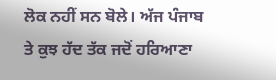ਲੋਕ ਨਹੀਂ ਸਨ ਬੋਲੇ। ਅੱਜ ਪੰਜਾਬ ਤੇ ਕੁਝ ਹੱਦ ਤੱਕ ਜਦੋਂ ਹਰਿਆਣਾ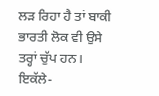ਲੜ ਰਿਹਾ ਹੈ ਤਾਂ ਬਾਕੀ ਭਾਰਤੀ ਲੋਕ ਵੀ ਉਸੇ ਤਰ੍ਹਾਂ ਚੁੱਪ ਹਨ। ਇਕੱਲੇ-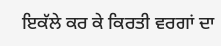ਇਕੱਲੇ ਕਰ ਕੇ ਕਿਰਤੀ ਵਰਗਾਂ ਦਾ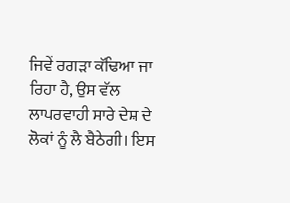ਜਿਵੇਂ ਰਗੜਾ ਕੱਢਿਆ ਜਾ ਰਿਹਾ ਹੈ, ਉਸ ਵੱਲ ਲਾਪਰਵਾਹੀ ਸਾਰੇ ਦੇਸ਼ ਦੇ ਲੋਕਾਂ ਨੂੰ ਲੈ ਬੈਠੇਗੀ। ਇਸ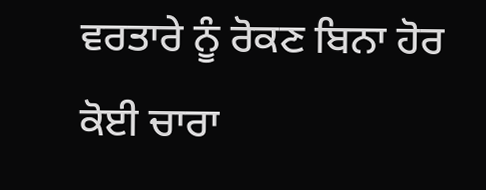ਵਰਤਾਰੇ ਨੂੰ ਰੋਕਣ ਬਿਨਾ ਹੋਰ ਕੋਈ ਚਾਰਾ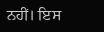ਨਹੀਂ। ਇਸ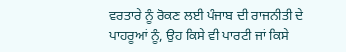ਵਰਤਾਰੇ ਨੂੰ ਰੋਕਣ ਲਈ ਪੰਜਾਬ ਦੀ ਰਾਜਨੀਤੀ ਦੇ ਪਾਹਰੂਆਂ ਨੂੰ, ਉਹ ਕਿਸੇ ਵੀ ਪਾਰਟੀ ਜਾਂ ਕਿਸੇ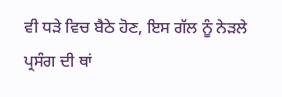ਵੀ ਧੜੇ ਵਿਚ ਬੈਠੇ ਹੋਣ, ਇਸ ਗੱਲ ਨੂੰ ਨੇੜਲੇ ਪ੍ਰਸੰਗ ਦੀ ਥਾਂ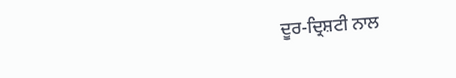ਦੂਰ-ਦ੍ਰਿਸ਼ਟੀ ਨਾਲ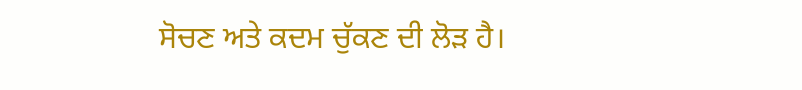ਸੋਚਣ ਅਤੇ ਕਦਮ ਚੁੱਕਣ ਦੀ ਲੋੜ ਹੈ।